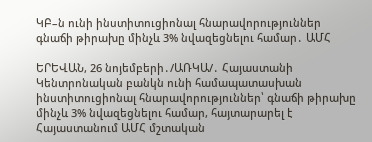ԿԲ–ն ունի ինստիտուցիոնալ հնարավորություններ գնաճի թիրախը մինչև 3% նվազեցնելու համար․ ԱՄՀ

ԵՐԵՎԱՆ, 26 նոյեմբերի․/ԱՌԿԱ/․ Հայաստանի Կենտրոնական բանկն ունի համապատասխան ինստիտուցիոնալ հնարավորություններ՝ գնաճի թիրախը մինչև 3% նվազեցնելու համար, հայտարարել է Հայաստանում ԱՄՀ մշտական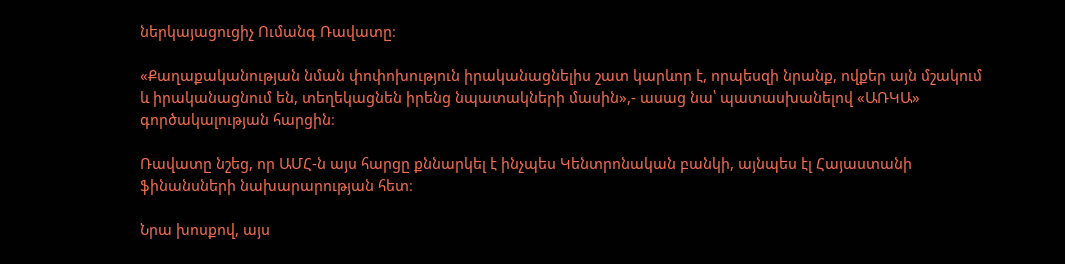ներկայացուցիչ Ումանգ Ռավատը։

«Քաղաքականության նման փոփոխություն իրականացնելիս շատ կարևոր է, որպեսզի նրանք, ովքեր այն մշակում և իրականացնում են, տեղեկացնեն իրենց նպատակների մասին»,- ասաց նա՝ պատասխանելով «ԱՌԿԱ» գործակալության հարցին։

Ռավատը նշեց, որ ԱՄՀ-ն այս հարցը քննարկել է ինչպես Կենտրոնական բանկի, այնպես էլ Հայաստանի ֆինանսների նախարարության հետ։

Նրա խոսքով, այս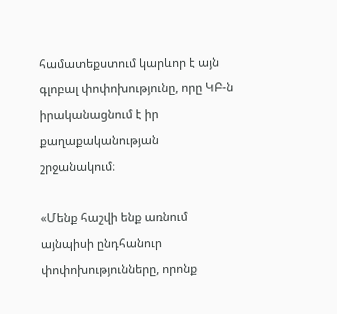համատեքստում կարևոր է այն գլոբալ փոփոխությունը, որը ԿԲ-ն իրականացնում է իր քաղաքականության շրջանակում։

«Մենք հաշվի ենք առնում այնպիսի ընդհանուր փոփոխությունները, որոնք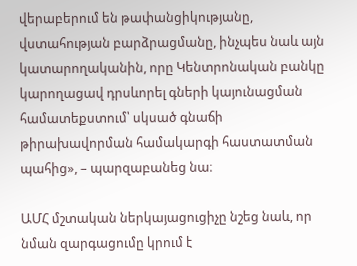վերաբերում են թափանցիկությանը, վստահության բարձրացմանը, ինչպես նաև այն կատարողականին, որը Կենտրոնական բանկը կարողացավ դրսևորել գների կայունացման համատեքստում՝ սկսած գնաճի թիրախավորման համակարգի հաստատման պահից», – պարզաբանեց նա։

ԱՄՀ մշտական ներկայացուցիչը նշեց նաև, որ նման զարգացումը կրում է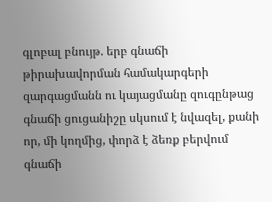գլոբալ բնույթ. երբ գնաճի թիրախավորման համակարգերի զարգացմանն ու կայացմանը զուգընթաց գնաճի ցուցանիշը սկսում է նվազել, քանի որ, մի կողմից, փորձ է ձեռք բերվում գնաճի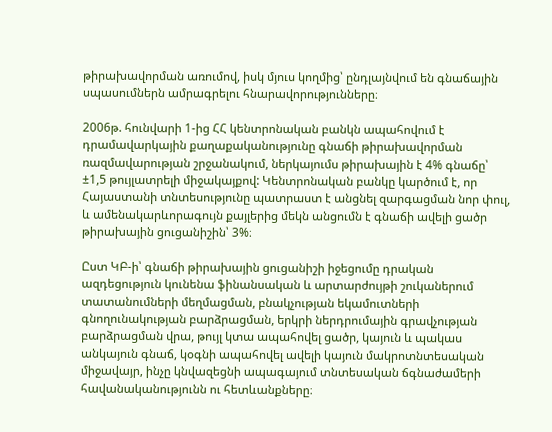թիրախավորման առումով, իսկ մյուս կողմից՝ ընդլայնվում են գնաճային սպասումներն ամրագրելու հնարավորությունները։

2006թ. հունվարի 1-ից ՀՀ կենտրոնական բանկն ապահովում է դրամավարկային քաղաքականությունը գնաճի թիրախավորման ռազմավարության շրջանակում, ներկայումս թիրախային է 4% գնաճը՝ ±1,5 թույլատրելի միջակայքով: Կենտրոնական բանկը կարծում է, որ Հայաստանի տնտեսությունը պատրաստ է անցնել զարգացման նոր փուլ, և ամենակարևորագույն քայլերից մեկն անցումն է գնաճի ավելի ցածր թիրախային ցուցանիշին՝ 3%։

Ըստ ԿԲ-ի՝ գնաճի թիրախային ցուցանիշի իջեցումը դրական ազդեցություն կունենա ֆինանսական և արտարժույթի շուկաներում տատանումների մեղմացման, բնակչության եկամուտների գնողունակության բարձրացման, երկրի ներդրումային գրավչության բարձրացման վրա, թույլ կտա ապահովել ցածր, կայուն և պակաս անկայուն գնաճ, կօգնի ապահովել ավելի կայուն մակրոտնտեսական միջավայր, ինչը կնվազեցնի ապագայում տնտեսական ճգնաժամերի հավանականությունն ու հետևանքները։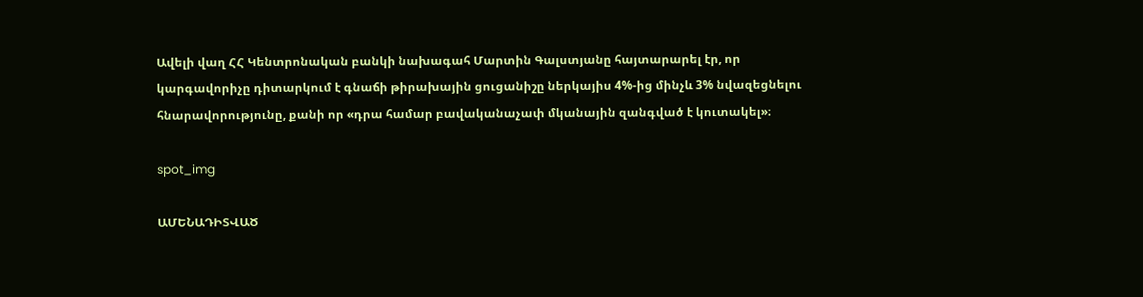Ավելի վաղ ՀՀ Կենտրոնական բանկի նախագահ Մարտին Գալստյանը հայտարարել էր, որ կարգավորիչը դիտարկում է գնաճի թիրախային ցուցանիշը ներկայիս 4%-ից մինչև 3% նվազեցնելու հնարավորությունը, քանի որ «դրա համար բավականաչափ մկանային զանգված է կուտակել»։

spot_img

ԱՄԵՆԱԴԻՏՎԱԾ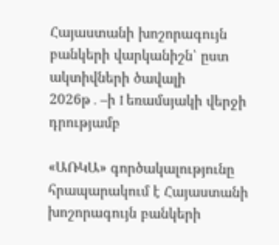Հայաստանի խոշորագույն բանկերի վարկանիշն՝ ըստ ակտիվների ծավալի 2026թ․–ի I եռամսյակի վերջի դրությամբ

«ԱՌԿԱ» գործակալությունը հրապարակում է Հայաստանի խոշորագույն բանկերի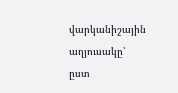վարկանիշային աղյուսակը՝ ըստ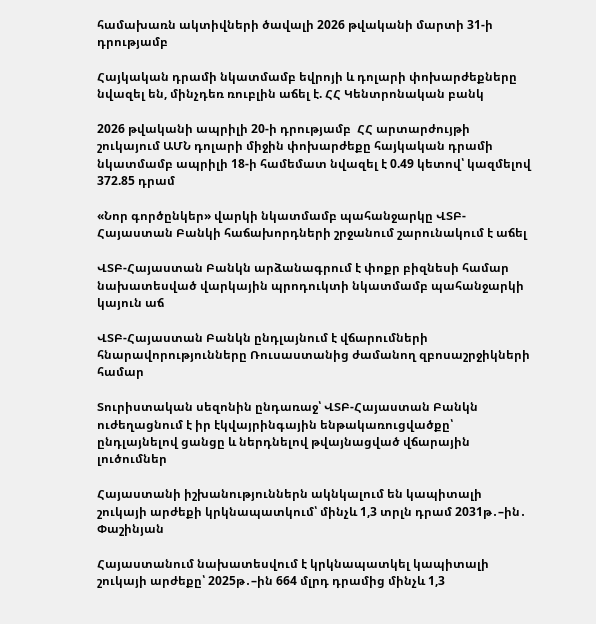համախառն ակտիվների ծավալի 2026 թվականի մարտի 31-ի դրությամբ

Հայկական դրամի նկատմամբ եվրոյի և դոլարի փոխարժեքները նվազել են, մինչդեռ ռուբլին աճել է. ՀՀ Կենտրոնական բանկ

2026 թվականի ապրիլի 20-ի դրությամբ  ՀՀ արտարժույթի շուկայում ԱՄՆ դոլարի միջին փոխարժեքը հայկական դրամի նկատմամբ ապրիլի 18-ի համեմատ նվազել է 0.49 կետով՝ կազմելով 372.85 դրամ

«Նոր գործընկեր» վարկի նկատմամբ պահանջարկը ՎՏԲ-Հայաստան Բանկի հաճախորդների շրջանում շարունակում է աճել

ՎՏԲ-Հայաստան Բանկն արձանագրում է փոքր բիզնեսի համար նախատեսված վարկային պրոդուկտի նկատմամբ պահանջարկի կայուն աճ

ՎՏԲ-Հայաստան Բանկն ընդլայնում է վճարումների հնարավորությունները Ռուսաստանից ժամանող զբոսաշրջիկների համար

Տուրիստական սեզոնին ընդառաջ՝ ՎՏԲ-Հայաստան Բանկն ուժեղացնում է իր էկվայրինգային ենթակառուցվածքը՝ ընդլայնելով ցանցը և ներդնելով թվայնացված վճարային լուծումներ

Հայաստանի իշխանություններն ակնկալում են կապիտալի շուկայի արժեքի կրկնապատկում՝ մինչև 1,3 տրլն դրամ 2031թ․–ին․ Փաշինյան

Հայաստանում նախատեսվում է կրկնապատկել կապիտալի շուկայի արժեքը՝ 2025թ․–ին 664 մլրդ դրամից մինչև 1,3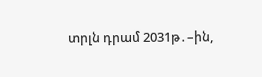տրլն դրամ 2031թ․–ին,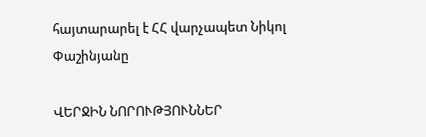հայտարարել է ՀՀ վարչապետ Նիկոլ Փաշինյանը

ՎԵՐՋԻՆ ՆՈՐՈՒԹՅՈՒՆՆԵՐ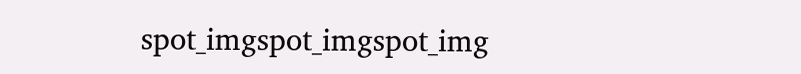spot_imgspot_imgspot_img